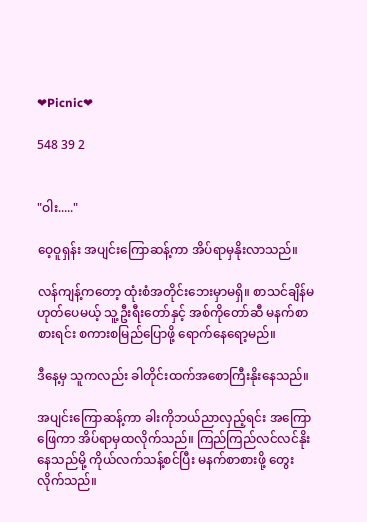❤Picnic❤

548 39 2


"ဝါး....."

ဝေ့ဝူရှန်း အပျင်းကြောဆန့်ကာ အိပ်ရာမှနိုးလာသည်။

လန်ကျန့်ကတော့ ထုံးစံအတိုင်းဘေးမှာမရှိ။ စာသင်ချိန်မဟုတ်ပေမယ့် သူ့ဦးရီးတော်နှင့် အစ်ကိုတော်ဆီ မနက်စာစားရင်း စကားစမြည်ပြောဖို့ ရောက်နေရော့မည်။

ဒီနေ့မှ သူကလည်း ခါတိုင်းထက်အစောကြီးနိုးနေသည်။

အပျင်းကြောဆန့်ကာ ခါးကိုဘယ်ညာလှည့်ရင်း အကြောဖြေကာ အိပ်ရာမှထလိုက်သည်။ ကြည်ကြည်လင်လင်နိုးနေသည်မို့ ကိုယ်လက်သန့်စင်ပြီး မနက်စာစားဖို့ တွေးလိုက်သည်။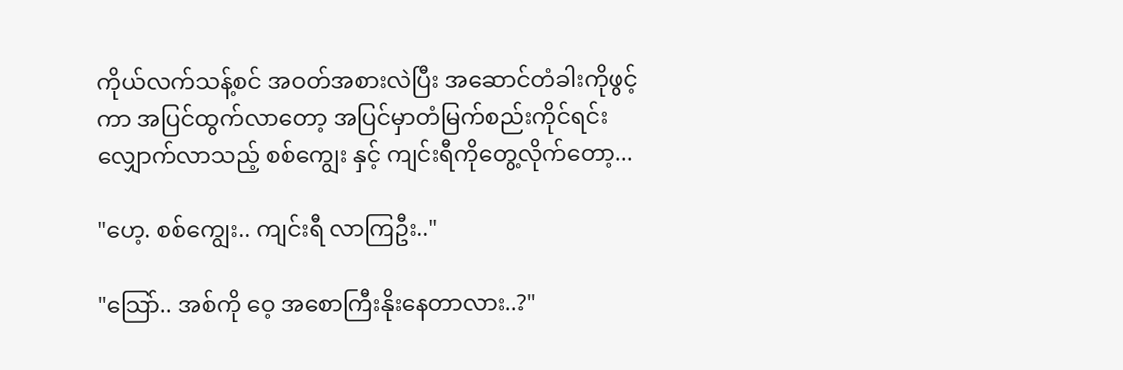ကိုယ်လက်သန့်စင် အဝတ်အစားလဲပြီး အဆောင်တံခါးကိုဖွင့်ကာ အပြင်ထွက်လာတော့ အပြင်မှာတံမြက်စည်းကိုင်ရင်း လျှောက်လာသည့် စစ်ကျွေး နှင့် ကျင်းရီကိုတွေ့လိုက်တော့...

"ဟေ့. စစ်ကျွေး.. ကျင်းရီ လာကြဦး.."

"သြော်.. အစ်ကို ဝေ့ အစောကြီးနိုးနေတာလား..?"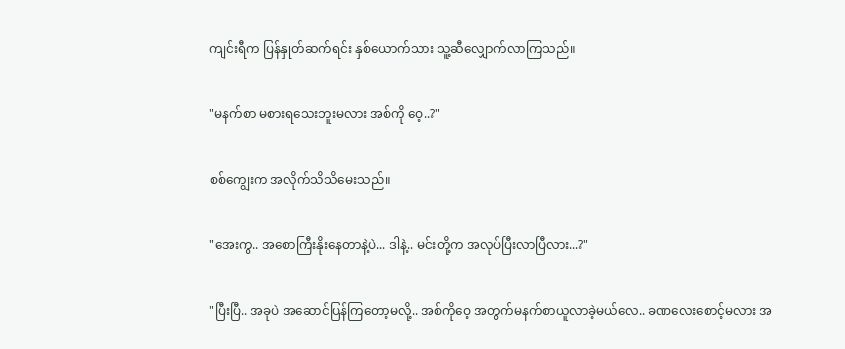ကျင်းရီက ပြန်နှုတ်ဆက်ရင်း နှစ်ယောက်သား သူ့ဆီလျှောက်လာကြသည်။

"မနက်စာ မစားရသေးဘူးမလား အစ်ကို ဝေ့..?"

စစ်ကျွေးက အလိုက်သိသိမေးသည်။

"အေးကွ.. အစောကြီးနိုးနေတာနဲ့ပဲ... ဒါနဲ့.. မင်းတို့က အလုပ်ပြီးလာပြီလား...?"

"ပြီးပြီ.. အခုပဲ အဆောင်ပြန်ကြတော့မလို့.. အစ်ကိုဝေ့ အတွက်မနက်စာယူလာခဲ့မယ်လေ.. ခဏလေးစောင့်မလား အ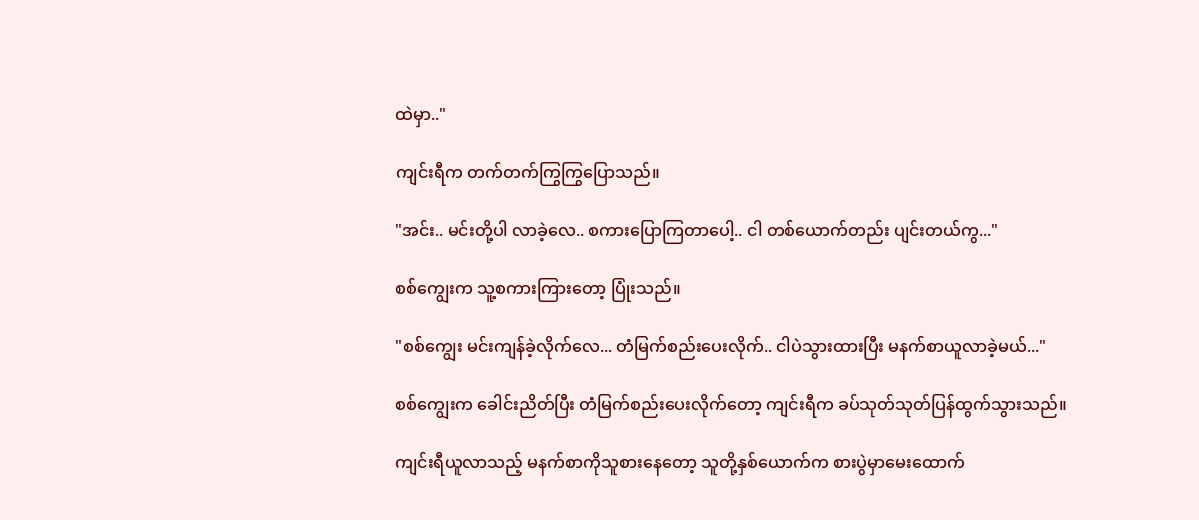ထဲမှာ.."

ကျင်းရီက တက်တက်ကြွကြွပြောသည်။

"အင်း.. မင်းတို့ပါ လာခဲ့လေ.. စကားပြောကြတာပေါ့.. ငါ တစ်ယောက်တည်း ပျင်းတယ်ကွ..."

စစ်ကျွေးက သူ့စကားကြားတော့ ပြုံးသည်။

"စစ်ကျွေး မင်းကျန်ခဲ့လိုက်လေ... တံမြက်စည်းပေးလိုက်.. ငါပဲသွားထားပြီး မနက်စာယူလာခဲ့မယ်..."

စစ်ကျွေးက ခေါင်းညိတ်ပြီး တံမြက်စည်းပေးလိုက်တော့ ကျင်းရီက ခပ်သုတ်သုတ်ပြန်ထွက်သွားသည်။

ကျင်းရီယူလာသည့် မနက်စာကိုသူစားနေတော့ သူတို့နှစ်ယောက်က စားပွဲမှာမေးထောက်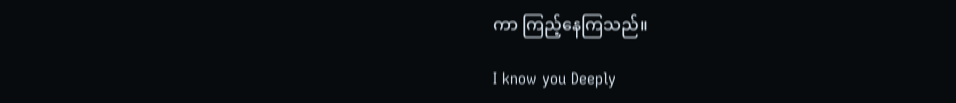ကာ ကြည့်နေကြသည်။

I know you Deeply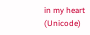in my heart (Unicode)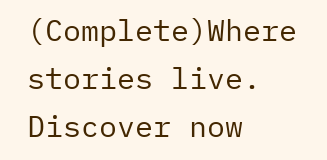(Complete)Where stories live. Discover now